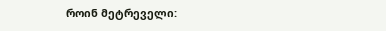როინ მეტრეველი: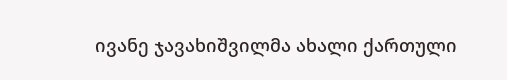ივანე ჯავახიშვილმა ახალი ქართული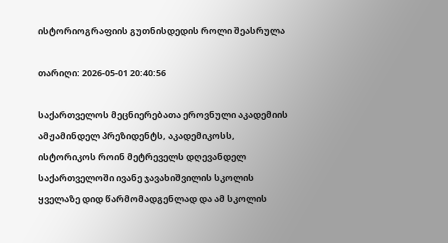ისტორიოგრაფიის გუთნისდედის როლი შეასრულა

თარიღი: 2026-05-01 20:40:56

საქართველოს მეცნიერებათა ეროვნული აკადემიის ამჟამინდელ პრეზიდენტს, აკადემიკოსს, ისტორიკოს როინ მეტრეველს დღევანდელ საქართველოში ივანე ჯავახიშვილის სკოლის ყველაზე დიდ წარმომადგენლად და ამ სკოლის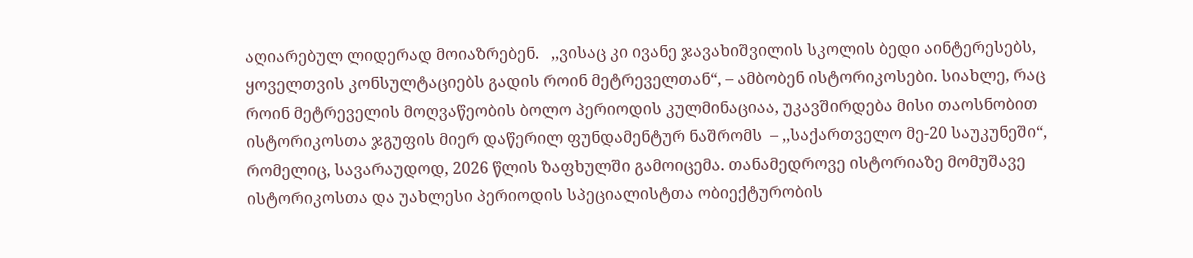აღიარებულ ლიდერად მოიაზრებენ.   ,,ვისაც კი ივანე ჯავახიშვილის სკოლის ბედი აინტერესებს, ყოველთვის კონსულტაციებს გადის როინ მეტრეველთან“, – ამბობენ ისტორიკოსები. სიახლე, რაც როინ მეტრეველის მოღვაწეობის ბოლო პერიოდის კულმინაციაა, უკავშირდება მისი თაოსნობით ისტორიკოსთა ჯგუფის მიერ დაწერილ ფუნდამენტურ ნაშრომს  – ,,საქართველო მე-20 საუკუნეში“, რომელიც, სავარაუდოდ, 2026 წლის ზაფხულში გამოიცემა. თანამედროვე ისტორიაზე მომუშავე ისტორიკოსთა და უახლესი პერიოდის სპეციალისტთა ობიექტურობის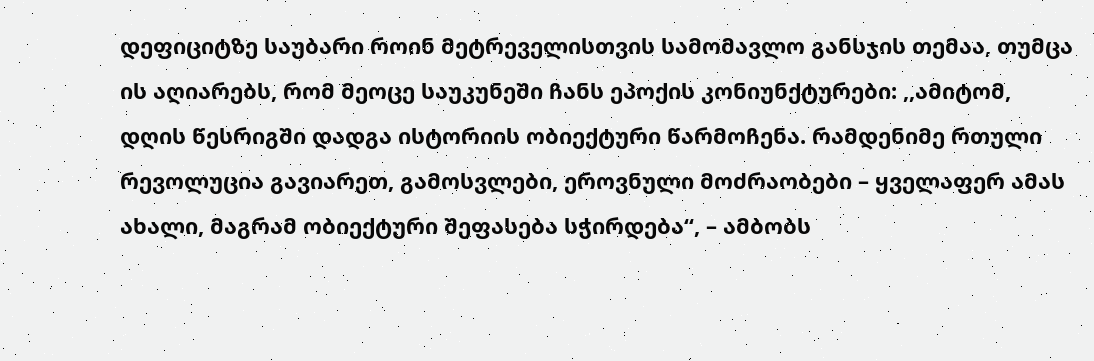დეფიციტზე საუბარი როინ მეტრეველისთვის სამომავლო განსჯის თემაა, თუმცა ის აღიარებს, რომ მეოცე საუკუნეში ჩანს ეპოქის კონიუნქტურები: ,,ამიტომ, დღის წესრიგში დადგა ისტორიის ობიექტური წარმოჩენა. რამდენიმე რთული რევოლუცია გავიარეთ, გამოსვლები, ეროვნული მოძრაობები – ყველაფერ ამას ახალი, მაგრამ ობიექტური შეფასება სჭირდება“, – ამბობს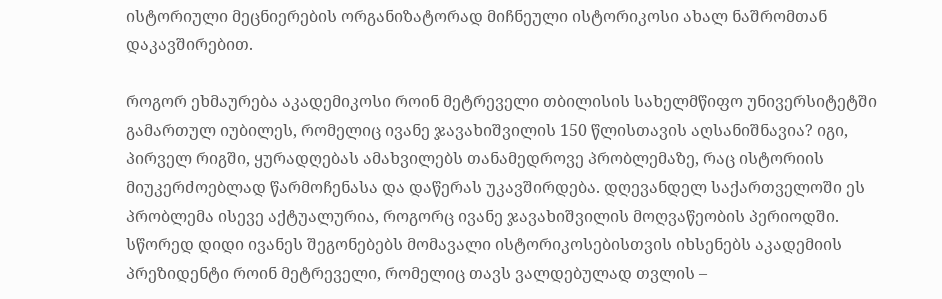ისტორიული მეცნიერების ორგანიზატორად მიჩნეული ისტორიკოსი ახალ ნაშრომთან დაკავშირებით.

როგორ ეხმაურება აკადემიკოსი როინ მეტრეველი თბილისის სახელმწიფო უნივერსიტეტში გამართულ იუბილეს, რომელიც ივანე ჯავახიშვილის 150 წლისთავის აღსანიშნავია? იგი, პირველ რიგში, ყურადღებას ამახვილებს თანამედროვე პრობლემაზე, რაც ისტორიის მიუკერძოებლად წარმოჩენასა და დაწერას უკავშირდება. დღევანდელ საქართველოში ეს პრობლემა ისევე აქტუალურია, როგორც ივანე ჯავახიშვილის მოღვაწეობის პერიოდში. სწორედ დიდი ივანეს შეგონებებს მომავალი ისტორიკოსებისთვის იხსენებს აკადემიის პრეზიდენტი როინ მეტრეველი, რომელიც თავს ვალდებულად თვლის –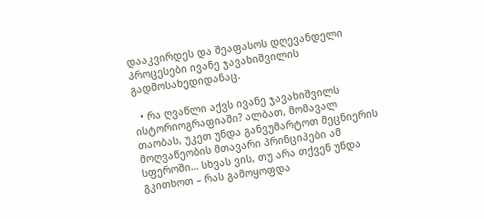დააკვირდეს და შეაფასოს დღევანდელი პროცესები ივანე ჯავახიშვილის გადმოსახედიდანაც.

  • რა ღვაწლი აქვს ივანე ჯავახიშვილს ისტორიოგრაფიაში? ალბათ, მომავალ თაობას, უკეთ უნდა განვუმარტოთ მეცნიერის მოღვაწეობის მთავარი პრინციპები ამ სფეროში… სხვას ვის, თუ არა თქვენ უნდა გკითხოთ – რას გამოყოფდა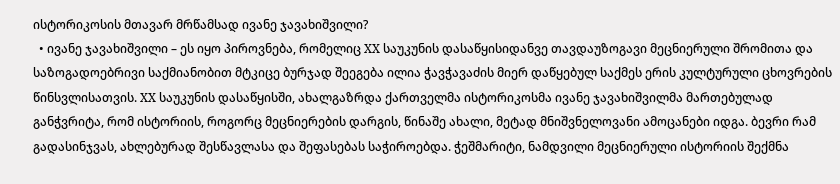ისტორიკოსის მთავარ მრწამსად ივანე ჯავახიშვილი?
  • ივანე ჯავახიშვილი – ეს იყო პიროვნება, რომელიც XX საუკუნის დასაწყისიდანვე თავდაუზოგავი მეცნიერული შრომითა და საზოგადოებრივი საქმიანობით მტკიცე ბურჯად შეეგება ილია ჭავჭავაძის მიერ დაწყებულ საქმეს ერის კულტურული ცხოვრების წინსვლისათვის. XX საუკუნის დასაწყისში, ახალგაზრდა ქართველმა ისტორიკოსმა ივანე ჯავახიშვილმა მართებულად განჭვრიტა, რომ ისტორიის, როგორც მეცნიერების დარგის, წინაშე ახალი, მეტად მნიშვნელოვანი ამოცანები იდგა. ბევრი რამ გადასინჯვას, ახლებურად შესწავლასა და შეფასებას საჭიროებდა. ჭეშმარიტი, ნამდვილი მეცნიერული ისტორიის შექმნა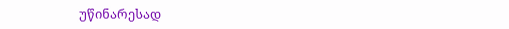უწინარესად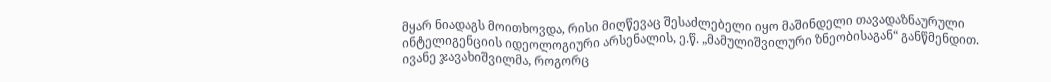მყარ ნიადაგს მოითხოვდა, რისი მიღწევაც შესაძლებელი იყო მაშინდელი თავადაზნაურული ინტელიგენციის იდეოლოგიური არსენალის, ე.წ. „მამულიშვილური ზნეობისაგან“ განწმენდით. ივანე ჯავახიშვილმა, როგორც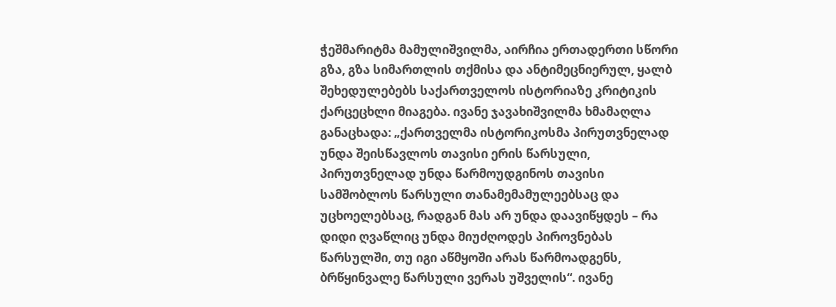ჭეშმარიტმა მამულიშვილმა, აირჩია ერთადერთი სწორი გზა, გზა სიმართლის თქმისა და ანტიმეცნიერულ, ყალბ შეხედულებებს საქართველოს ისტორიაზე კრიტიკის ქარცეცხლი მიაგება. ივანე ჯავახიშვილმა ხმამაღლა განაცხადა: „ქართველმა ისტორიკოსმა პირუთვნელად უნდა შეისწავლოს თავისი ერის წარსული, პირუთვნელად უნდა წარმოუდგინოს თავისი სამშობლოს წარსული თანამემამულეებსაც და უცხოელებსაც, რადგან მას არ უნდა დაავიწყდეს – რა დიდი ღვაწლიც უნდა მიუძღოდეს პიროვნებას წარსულში, თუ იგი აწმყოში არას წარმოადგენს, ბრწყინვალე წარსული ვერას უშველის“. ივანე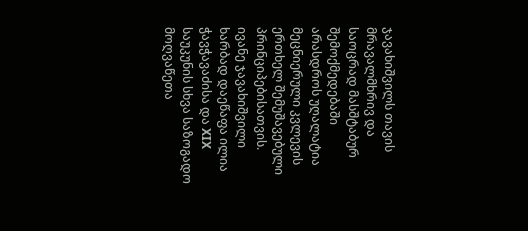ჯავახიშვილს თავის მრავალმხრივ და საოცრად მასშტაბურ შემოქმედებაში არასდროს უღალატია მეცნიერული კვლევის ერთხელ შემუშავებული პრინციპებისათვის. ივანე ჯავახიშვილი ხარბად დაეწაფა ილია ჭავჭავაძისა და XIX საუკუნის სხვა საზოგადო მოღვაწეთა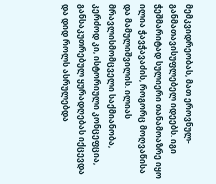მემკვიდრეობას, მათ ეროვნულ-განმათავისუფლებელ იდეებს. იგი ჭეშმარიტად სულიერი თანამოაზრე იყო ილია ჭავჭავაძის, როგორც მოღვაწისა და მამულიშვილის. ილიას მრავლისმომცველი საქმიანობა, კერძოდ კი, ისტორიული კონცეფცია, განსაკუთრებულ ყურადღებას იქცევდა და დიდ როლს ასრულებდა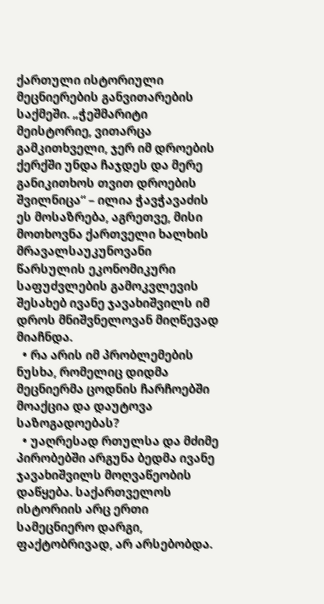ქართული ისტორიული მეცნიერების განვითარების საქმეში. „ჭეშმარიტი მეისტორიე, ვითარცა გამკითხველი, ჯერ იმ დროების ქერქში უნდა ჩაჯდეს და მერე განიკითხოს თვით დროების შვილნიცა“ – ილია ჭავჭავაძის ეს მოსაზრება, აგრეთვე, მისი მოთხოვნა ქართველი ხალხის მრავალსაუკუნოვანი წარსულის ეკონომიკური საფუძვლების გამოკვლევის შესახებ ივანე ჯავახიშვილს იმ დროს მნიშვნელოვან მიღწევად მიაჩნდა.
  • რა არის იმ პრობლემების ნუსხა, რომელიც დიდმა მეცნიერმა ცოდნის ჩარჩოებში მოაქცია და დაუტოვა საზოგადოებას?
  • უაღრესად რთულსა და მძიმე პირობებში არგუნა ბედმა ივანე ჯავახიშვილს მოღვაწეობის დაწყება. საქართველოს ისტორიის არც ერთი სამეცნიერო დარგი, ფაქტობრივად, არ არსებობდა.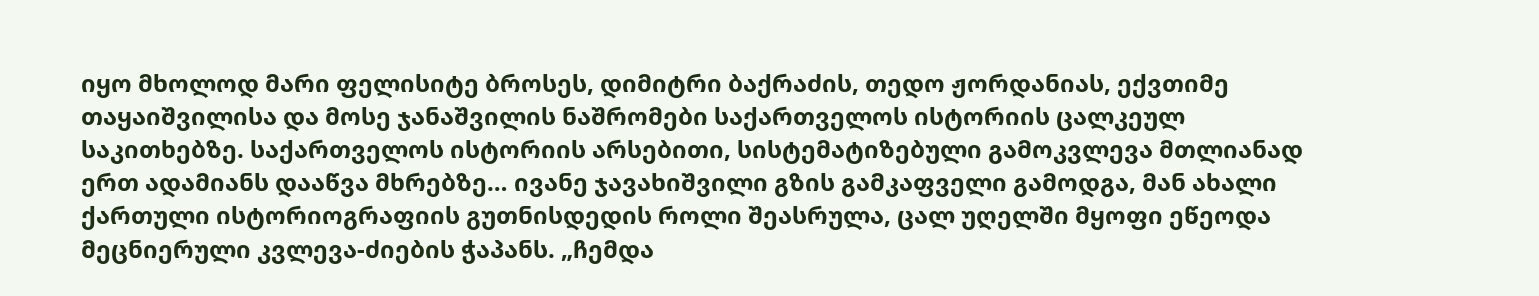იყო მხოლოდ მარი ფელისიტე ბროსეს, დიმიტრი ბაქრაძის, თედო ჟორდანიას, ექვთიმე თაყაიშვილისა და მოსე ჯანაშვილის ნაშრომები საქართველოს ისტორიის ცალკეულ საკითხებზე. საქართველოს ისტორიის არსებითი, სისტემატიზებული გამოკვლევა მთლიანად ერთ ადამიანს დააწვა მხრებზე… ივანე ჯავახიშვილი გზის გამკაფველი გამოდგა, მან ახალი ქართული ისტორიოგრაფიის გუთნისდედის როლი შეასრულა, ცალ უღელში მყოფი ეწეოდა მეცნიერული კვლევა-ძიების ჭაპანს. „ჩემდა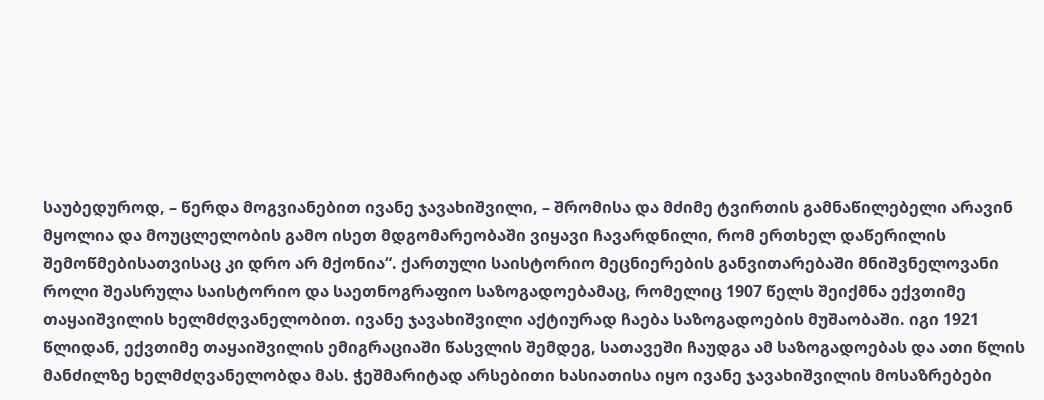საუბედუროდ, – წერდა მოგვიანებით ივანე ჯავახიშვილი, – შრომისა და მძიმე ტვირთის გამნაწილებელი არავინ მყოლია და მოუცლელობის გამო ისეთ მდგომარეობაში ვიყავი ჩავარდნილი, რომ ერთხელ დაწერილის შემოწმებისათვისაც კი დრო არ მქონია“. ქართული საისტორიო მეცნიერების განვითარებაში მნიშვნელოვანი როლი შეასრულა საისტორიო და საეთნოგრაფიო საზოგადოებამაც, რომელიც 1907 წელს შეიქმნა ექვთიმე თაყაიშვილის ხელმძღვანელობით. ივანე ჯავახიშვილი აქტიურად ჩაება საზოგადოების მუშაობაში. იგი 1921 წლიდან, ექვთიმე თაყაიშვილის ემიგრაციაში წასვლის შემდეგ, სათავეში ჩაუდგა ამ საზოგადოებას და ათი წლის მანძილზე ხელმძღვანელობდა მას. ჭეშმარიტად არსებითი ხასიათისა იყო ივანე ჯავახიშვილის მოსაზრებები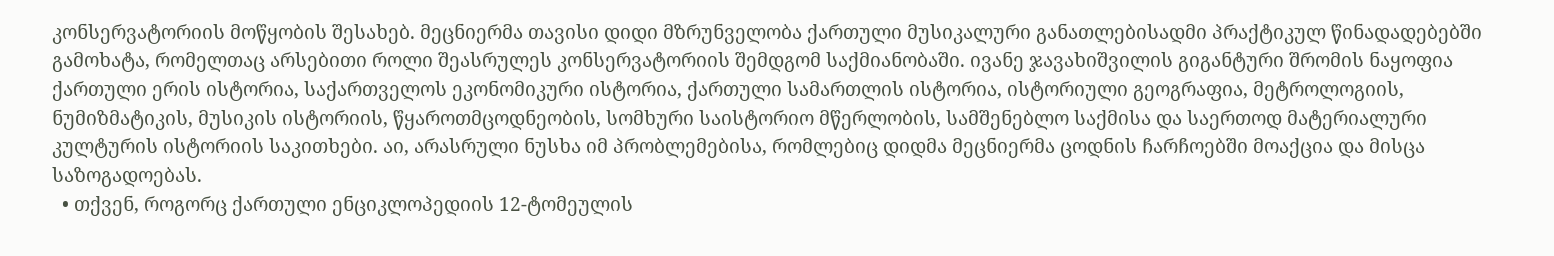კონსერვატორიის მოწყობის შესახებ. მეცნიერმა თავისი დიდი მზრუნველობა ქართული მუსიკალური განათლებისადმი პრაქტიკულ წინადადებებში გამოხატა, რომელთაც არსებითი როლი შეასრულეს კონსერვატორიის შემდგომ საქმიანობაში. ივანე ჯავახიშვილის გიგანტური შრომის ნაყოფია ქართული ერის ისტორია, საქართველოს ეკონომიკური ისტორია, ქართული სამართლის ისტორია, ისტორიული გეოგრაფია, მეტროლოგიის, ნუმიზმატიკის, მუსიკის ისტორიის, წყაროთმცოდნეობის, სომხური საისტორიო მწერლობის, სამშენებლო საქმისა და საერთოდ მატერიალური კულტურის ისტორიის საკითხები. აი, არასრული ნუსხა იმ პრობლემებისა, რომლებიც დიდმა მეცნიერმა ცოდნის ჩარჩოებში მოაქცია და მისცა საზოგადოებას.
  • თქვენ, როგორც ქართული ენციკლოპედიის 12-ტომეულის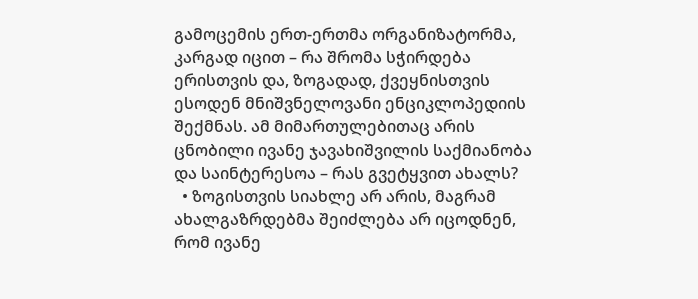გამოცემის ერთ-ერთმა ორგანიზატორმა, კარგად იცით – რა შრომა სჭირდება ერისთვის და, ზოგადად, ქვეყნისთვის ესოდენ მნიშვნელოვანი ენციკლოპედიის შექმნას. ამ მიმართულებითაც არის ცნობილი ივანე ჯავახიშვილის საქმიანობა და საინტერესოა – რას გვეტყვით ახალს?
  • ზოგისთვის სიახლე არ არის, მაგრამ ახალგაზრდებმა შეიძლება არ იცოდნენ, რომ ივანე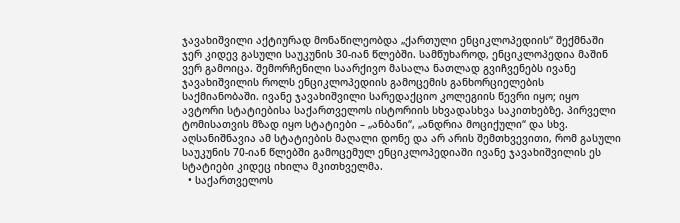ჯავახიშვილი აქტიურად მონაწილეობდა „ქართული ენციკლოპედიის“ შექმნაში ჯერ კიდევ გასული საუკუნის 30-იან წლებში. სამწუხაროდ, ენციკლოპედია მაშინ ვერ გამოიცა. შემორჩენილი საარქივო მასალა ნათლად გვიჩვენებს ივანე ჯავახიშვილის როლს ენციკლოპედიის გამოცემის განხორციელების საქმიანობაში. ივანე ჯავახიშვილი სარედაქციო კოლეგიის წევრი იყო; იყო ავტორი სტატიებისა საქართველოს ისტორიის სხვადასხვა საკითხებზე. პირველი ტომისათვის მზად იყო სტატიები – „ანბანი“, „ანდრია მოციქული“ და სხვ. აღსანიშნავია ამ სტატიების მაღალი დონე და არ არის შემთხვევითი, რომ გასული საუკუნის 70-იან წლებში გამოცემულ ენციკლოპედიაში ივანე ჯავახიშვილის ეს სტატიები კიდეც იხილა მკითხველმა.
  • საქართველოს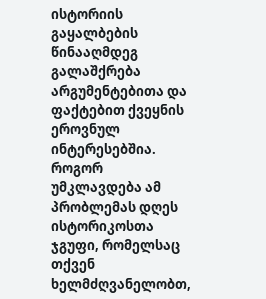ისტორიის გაყალბების წინააღმდეგ გალაშქრება არგუმენტებითა და ფაქტებით ქვეყნის ეროვნულ ინტერესებშია. როგორ უმკლავდება ამ პრობლემას დღეს ისტორიკოსთა ჯგუფი, რომელსაც თქვენ ხელმძღვანელობთ,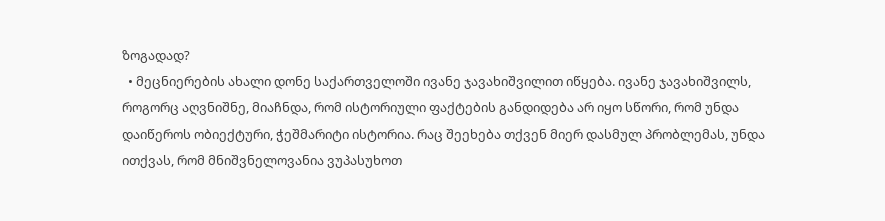ზოგადად?
  • მეცნიერების ახალი დონე საქართველოში ივანე ჯავახიშვილით იწყება. ივანე ჯავახიშვილს, როგორც აღვნიშნე, მიაჩნდა, რომ ისტორიული ფაქტების განდიდება არ იყო სწორი, რომ უნდა დაიწეროს ობიექტური, ჭეშმარიტი ისტორია. რაც შეეხება თქვენ მიერ დასმულ პრობლემას, უნდა ითქვას, რომ მნიშვნელოვანია ვუპასუხოთ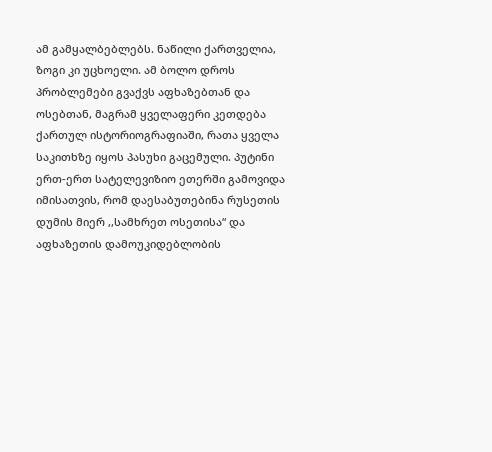ამ გამყალბებლებს. ნაწილი ქართველია, ზოგი კი უცხოელი. ამ ბოლო დროს პრობლემები გვაქვს აფხაზებთან და ოსებთან, მაგრამ ყველაფერი კეთდება ქართულ ისტორიოგრაფიაში, რათა ყველა საკითხზე იყოს პასუხი გაცემული. პუტინი ერთ-ერთ სატელევიზიო ეთერში გამოვიდა იმისათვის, რომ დაესაბუთებინა რუსეთის დუმის მიერ ,,სამხრეთ ოსეთისა“ და აფხაზეთის დამოუკიდებლობის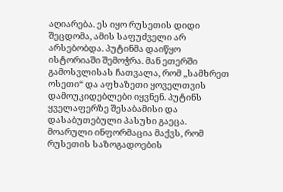აღიარება. ეს იყო რუსეთის დიდი შეცდომა, ამის საფუძველი არ არსებობდა. პუტინმა დაიწყო ისტორიაში შემოჭრა. მან ეთერში გამოსვლისას ჩათვალა, რომ ,,სამხრეთ ოსეთი“ და აფხაზეთი ყოველთვის დამოუკიდებლები იყვნენ. პუტინს ყველაფერზე შესაბამისი და დასაბუთებული პასუხი გაეცა. მოარული ინფორმაცია მაქვს, რომ რუსეთის საზოგადოების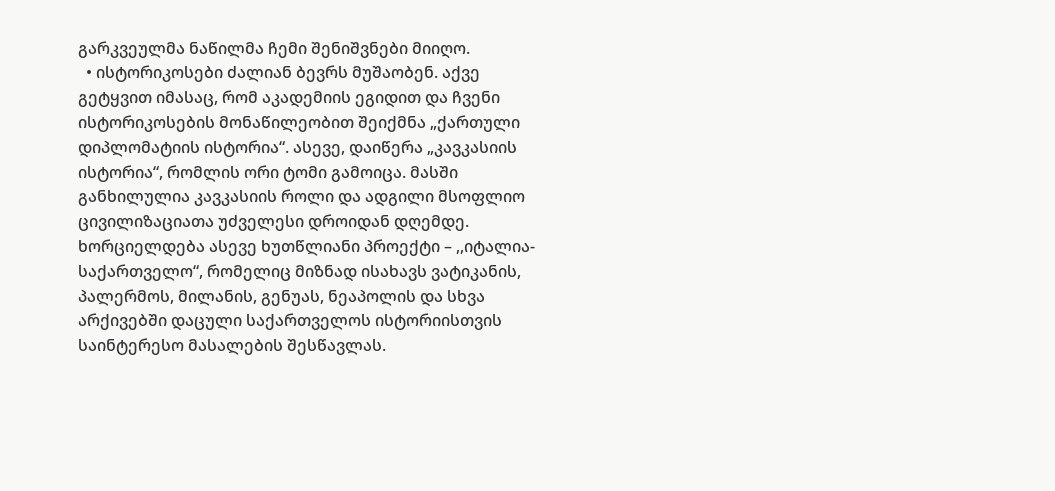გარკვეულმა ნაწილმა ჩემი შენიშვნები მიიღო.
  • ისტორიკოსები ძალიან ბევრს მუშაობენ. აქვე გეტყვით იმასაც, რომ აკადემიის ეგიდით და ჩვენი ისტორიკოსების მონაწილეობით შეიქმნა „ქართული დიპლომატიის ისტორია“. ასევე, დაიწერა „კავკასიის ისტორია“, რომლის ორი ტომი გამოიცა. მასში განხილულია კავკასიის როლი და ადგილი მსოფლიო ცივილიზაციათა უძველესი დროიდან დღემდე. ხორციელდება ასევე ხუთწლიანი პროექტი – ,,იტალია-საქართველო“, რომელიც მიზნად ისახავს ვატიკანის, პალერმოს, მილანის, გენუას, ნეაპოლის და სხვა არქივებში დაცული საქართველოს ისტორიისთვის საინტერესო მასალების შესწავლას.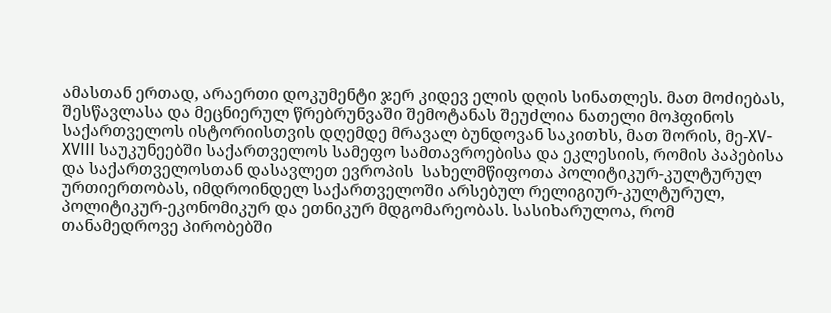ამასთან ერთად, არაერთი დოკუმენტი ჯერ კიდევ ელის დღის სინათლეს. მათ მოძიებას, შესწავლასა და მეცნიერულ წრებრუნვაში შემოტანას შეუძლია ნათელი მოჰფინოს საქართველოს ისტორიისთვის დღემდე მრავალ ბუნდოვან საკითხს, მათ შორის, მე-XV-XVIII საუკუნეებში საქართველოს სამეფო სამთავროებისა და ეკლესიის, რომის პაპებისა და საქართველოსთან დასავლეთ ევროპის  სახელმწიფოთა პოლიტიკურ-კულტურულ ურთიერთობას, იმდროინდელ საქართველოში არსებულ რელიგიურ-კულტურულ, პოლიტიკურ-ეკონომიკურ და ეთნიკურ მდგომარეობას. სასიხარულოა, რომ თანამედროვე პირობებში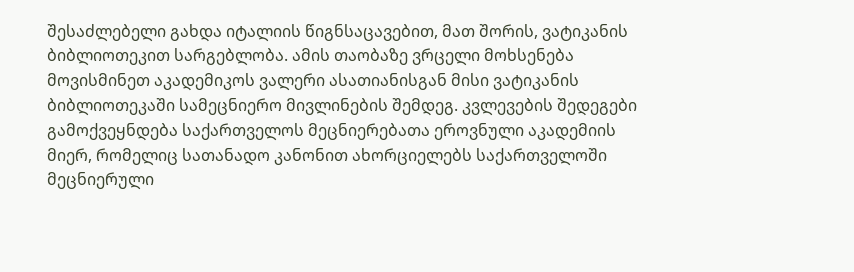შესაძლებელი გახდა იტალიის წიგნსაცავებით, მათ შორის, ვატიკანის ბიბლიოთეკით სარგებლობა. ამის თაობაზე ვრცელი მოხსენება მოვისმინეთ აკადემიკოს ვალერი ასათიანისგან მისი ვატიკანის ბიბლიოთეკაში სამეცნიერო მივლინების შემდეგ. კვლევების შედეგები გამოქვეყნდება საქართველოს მეცნიერებათა ეროვნული აკადემიის მიერ, რომელიც სათანადო კანონით ახორციელებს საქართველოში მეცნიერული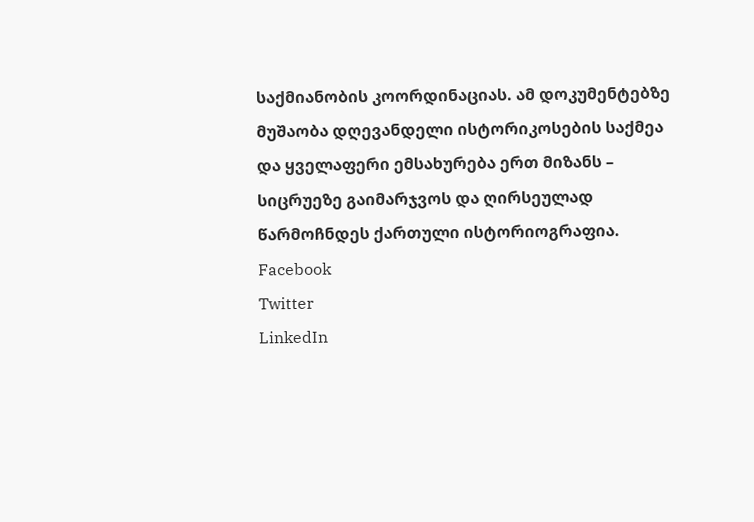საქმიანობის კოორდინაციას. ამ დოკუმენტებზე მუშაობა დღევანდელი ისტორიკოსების საქმეა და ყველაფერი ემსახურება ერთ მიზანს – სიცრუეზე გაიმარჯვოს და ღირსეულად წარმოჩნდეს ქართული ისტორიოგრაფია.
Facebook
Twitter
LinkedIn